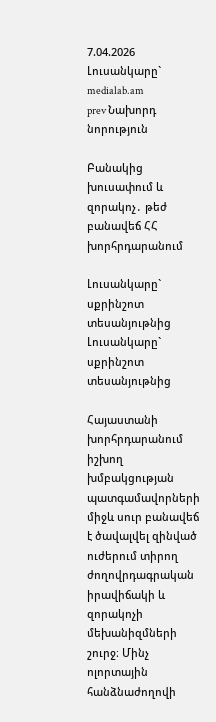7.04.2026
Լուսանկարը` medialab.am
prev Նախորդ նորություն

Բանակից խուսափում և զորակոչ․ թեժ բանավեճ ՀՀ խորհրդարանում

Լուսանկարը` սքրինշոտ տեսանյութնից
Լուսանկարը` սքրինշոտ տեսանյութնից

Հայաստանի խորհրդարանում իշխող խմբակցության պատգամավորների միջև սուր բանավեճ է ծավալվել զինված ուժերում տիրող ժողովրդագրական իրավիճակի և զորակոչի մեխանիզմների շուրջ։ Մինչ ոլորտային հանձնաժողովի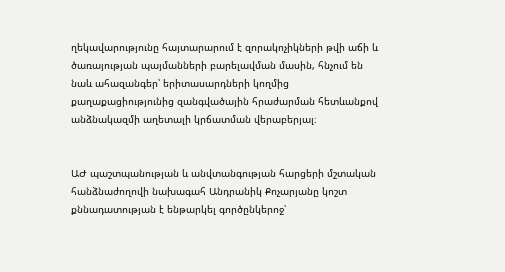ղեկավարությունը հայտարարում է զորակոչիկների թվի աճի և ծառայության պայմանների բարելավման մասին, հնչում են նաև ահազանգեր՝ երիտասարդների կողմից քաղաքացիությունից զանգվածային հրաժարման հետևանքով անձնակազմի աղետալի կրճատման վերաբերյալ։


ԱԺ պաշտպանության և անվտանգության հարցերի մշտական հանձնաժողովի նախագահ Անդրանիկ Քոչարյանը կոշտ քննադատության է ենթարկել գործընկերոջ՝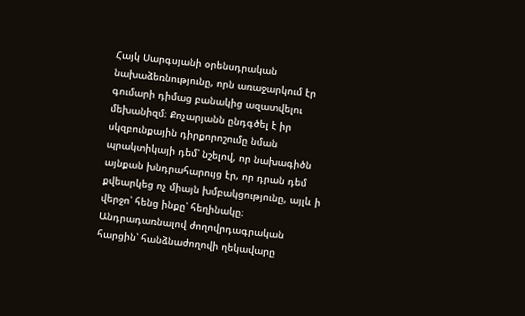Հայկ Սարգսյանի օրենսդրական նախաձեռնությունը, որն առաջարկում էր գումարի դիմաց բանակից ազատվելու մեխանիզմ։ Քոչարյանն ընդգծել է իր սկզբունքային դիրքորոշումը նման պրակտիկայի դեմ՝ նշելով, որ նախագիծն այնքան խնդրահարույց էր, որ դրան դեմ քվեարկեց ոչ միայն խմբակցությունը, այլև ի վերջո՝ հենց ինքը՝ հեղինակը։ Անդրադառնալով ժողովրդագրական հարցին՝ հանձնաժողովի ղեկավարը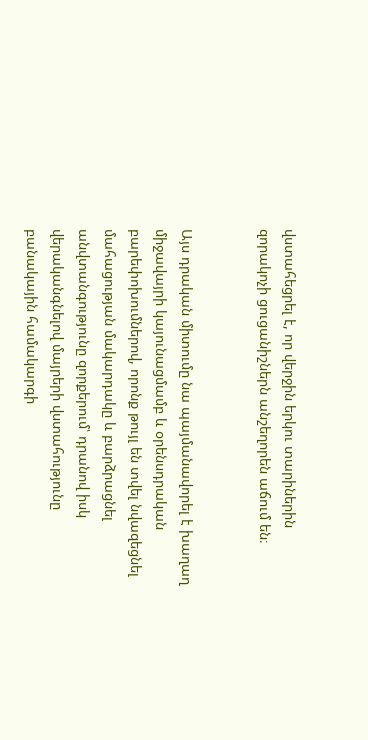վստահեցրել է, որ վերջին երկու տարիներին զորակոչի ցուցանիշներն անշեղորեն աճում են։


Այս դրական միտումը նա պայմանավորել է խաղաղ միջավայրի կայունացմամբ և օրենսդրական բարեփոխումներով, որոնք թույլ են տվել նվազեցնել մահացության մակարդակը և բարձրացնել անվտանգությունը զորքերում՝ դրանով իսկ վերականգնելով մայրերի վստահությունը բանակային համակարգի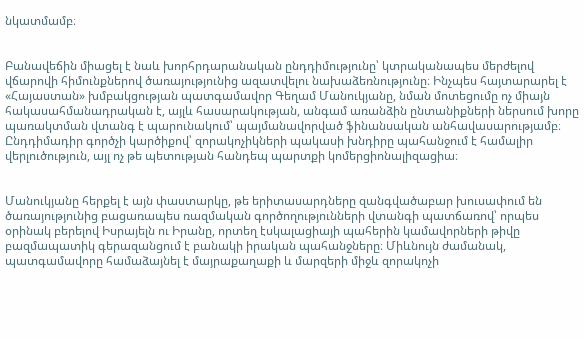նկատմամբ։


Բանավեճին միացել է նաև խորհրդարանական ընդդիմությունը՝ կտրականապես մերժելով վճարովի հիմունքներով ծառայությունից ազատվելու նախաձեռնությունը։ Ինչպես հայտարարել է «Հայաստան» խմբակցության պատգամավոր Գեղամ Մանուկյանը, նման մոտեցումը ոչ միայն հակասահմանադրական է, այլև հասարակության, անգամ առանձին ընտանիքների ներսում խորը պառակտման վտանգ է պարունակում՝ պայմանավորված ֆինանսական անհավասարությամբ։ Ընդդիմադիր գործչի կարծիքով՝ զորակոչիկների պակասի խնդիրը պահանջում է համալիր վերլուծություն, այլ ոչ թե պետության հանդեպ պարտքի կոմերցիոնալիզացիա։


Մանուկյանը հերքել է այն փաստարկը, թե երիտասարդները զանգվածաբար խուսափում են ծառայությունից բացառապես ռազմական գործողությունների վտանգի պատճառով՝ որպես օրինակ բերելով Իսրայելն ու Իրանը, որտեղ էսկալացիայի պահերին կամավորների թիվը բազմապատիկ գերազանցում է բանակի իրական պահանջները։ Միևնույն ժամանակ, պատգամավորը համաձայնել է մայրաքաղաքի և մարզերի միջև զորակոչի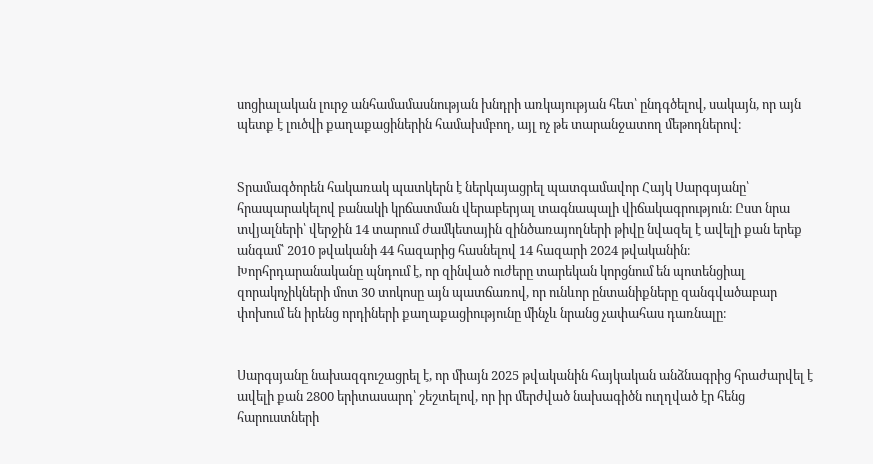սոցիալական լուրջ անհամամասնության խնդրի առկայության հետ՝ ընդգծելով, սակայն, որ այն պետք է լուծվի քաղաքացիներին համախմբող, այլ ոչ թե տարանջատող մեթոդներով։


Տրամագծորեն հակառակ պատկերն է ներկայացրել պատգամավոր Հայկ Սարգսյանը՝ հրապարակելով բանակի կրճատման վերաբերյալ տագնապալի վիճակագրություն։ Ըստ նրա տվյալների՝ վերջին 14 տարում ժամկետային զինծառայողների թիվը նվազել է ավելի քան երեք անգամ՝ 2010 թվականի 44 հազարից հասնելով 14 հազարի 2024 թվականին։ Խորհրդարանականը պնդում է, որ զինված ուժերը տարեկան կորցնում են պոտենցիալ զորակոչիկների մոտ 30 տոկոսը այն պատճառով, որ ունևոր ընտանիքները զանգվածաբար փոխում են իրենց որդիների քաղաքացիությունը մինչև նրանց չափահաս դառնալը։


Սարգսյանը նախազգուշացրել է, որ միայն 2025 թվականին հայկական անձնագրից հրաժարվել է ավելի քան 2800 երիտասարդ՝ շեշտելով, որ իր մերժված նախագիծն ուղղված էր հենց հարուստների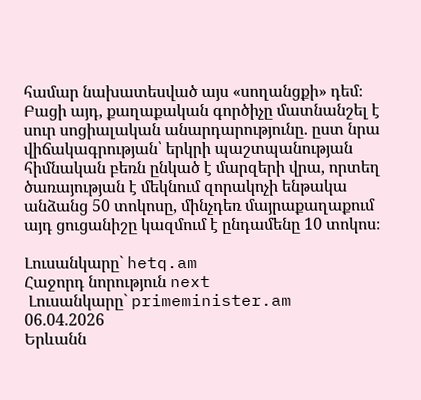համար նախատեսված այս «սողանցքի» դեմ։ Բացի այդ, քաղաքական գործիչը մատնանշել է սուր սոցիալական անարդարությունը. ըստ նրա վիճակագրության՝ երկրի պաշտպանության հիմնական բեռն ընկած է մարզերի վրա, որտեղ ծառայության է մեկնում զորակոչի ենթակա անձանց 50 տոկոսը, մինչդեռ մայրաքաղաքում այդ ցուցանիշը կազմում է ընդամենը 10 տոկոս։

Լուսանկարը` hetq.am
Հաջորդ նորություն next
 Լուսանկարը` primeminister.am
06.04.2026
Երևանն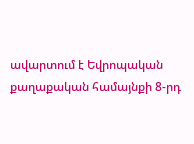ավարտում է Եվրոպական քաղաքական համայնքի 8-րդ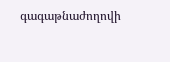գագաթնաժողովի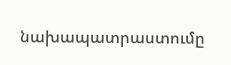նախապատրաստումը